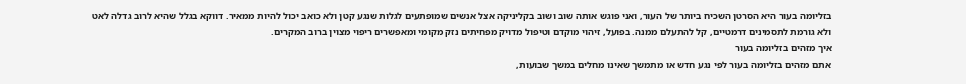בזליומה בעור היא הסרטן השכיח ביותר של העור, ואני פוגש אותה שוב ושוב בקליניקה אצל אנשים שמופתעים לגלות שנגע קטן ולא כואב יכול להיות ממאיר. דווקא בגלל שהיא לרוב גדלה לאט ולא גורמת לתסמינים דרמטיים, קל להתעלם ממנה. בפועל, זיהוי מוקדם וטיפול מדויק מפחיתים נזק מקומי ומאפשרים ריפוי מצוין ברוב המקרים.
איך מזהים בזליומה בעור
אתם מזהים בזליומה בעור לפי נגע חדש או מתמשך שאינו מחלים במשך שבועות,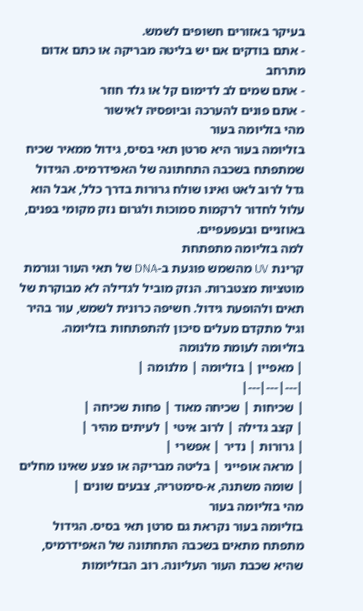בעיקר באזורים חשופים לשמש.
- אתם בודקים אם יש בליטה מבריקה או כתם אדום מתרחב
- אתם שמים לב לדימום קל או גלד חוזר
- אתם פונים להערכה וביופסיה לאישור
מהי בזליומה בעור
בזליומה בעור היא סרטן תאי בסיס, גידול ממאיר שכיח שמתפתח בשכבה התחתונה של האפידרמיס. הגידול גדל לרוב לאט ואינו שולח גרורות בדרך כלל, אבל הוא עלול לחדור לרקמות סמוכות ולגרום נזק מקומי בפנים, באוזניים ובעפעפיים.
למה בזליומה מתפתחת
קרינת UV מהשמש פוגעת ב-DNA של תאי העור וגורמת מוטציות מצטברות. הנזק מוביל לגדילה לא מבוקרת של תאים ולהופעת גידול. חשיפה כרונית לשמש, עור בהיר וגיל מתקדם מעלים סיכון להתפתחות בזליומה.
בזליומה לעומת מלנומה
| מאפיין | בזליומה | מלנומה |
|---|---|---|
| שכיחות | שכיחה מאוד | פחות שכיחה |
| קצב גדילה | לרוב איטי | לעיתים מהיר |
| גרורות | נדיר | אפשרי |
| מראה אופייני | בליטה מבריקה או פצע שאינו מחלים | שומה משתנה, א-סימטריה, צבעים שונים |
מהי בזליומה בעור
בזליומה בעור נקראת גם סרטן תאי בסיס. הגידול מתפתח מתאים בשכבה התחתונה של האפידרמיס, שהיא שכבת העור העליונה. רוב הבזליומות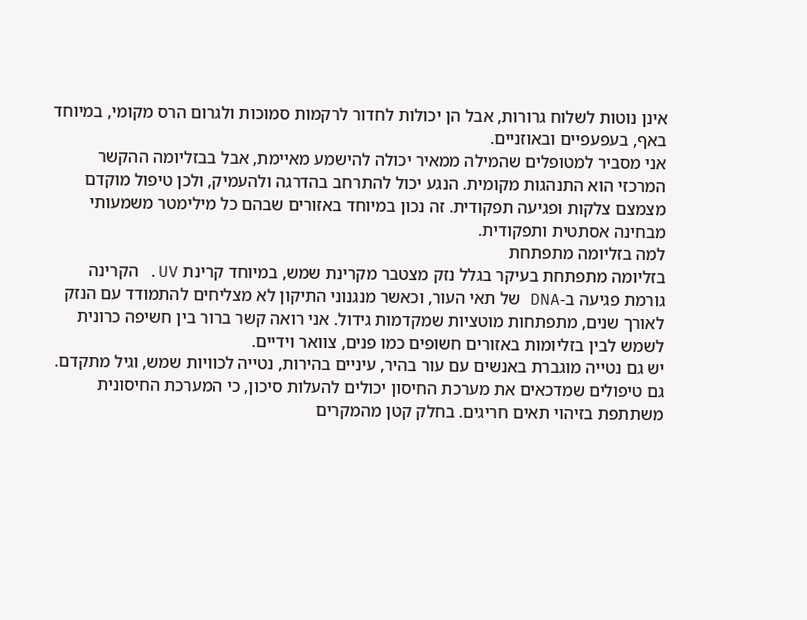אינן נוטות לשלוח גרורות, אבל הן יכולות לחדור לרקמות סמוכות ולגרום הרס מקומי, במיוחד באף, בעפעפיים ובאוזניים.
אני מסביר למטופלים שהמילה ממאיר יכולה להישמע מאיימת, אבל בבזליומה ההקשר המרכזי הוא התנהגות מקומית. הנגע יכול להתרחב בהדרגה ולהעמיק, ולכן טיפול מוקדם מצמצם צלקות ופגיעה תפקודית. זה נכון במיוחד באזורים שבהם כל מילימטר משמעותי מבחינה אסתטית ותפקודית.
למה בזליומה מתפתחת
בזליומה מתפתחת בעיקר בגלל נזק מצטבר מקרינת שמש, במיוחד קרינת UV. הקרינה גורמת פגיעה ב-DNA של תאי העור, וכאשר מנגנוני התיקון לא מצליחים להתמודד עם הנזק לאורך שנים, מתפתחות מוטציות שמקדמות גידול. אני רואה קשר ברור בין חשיפה כרונית לשמש לבין בזליומות באזורים חשופים כמו פנים, צוואר וידיים.
יש גם נטייה מוגברת באנשים עם עור בהיר, עיניים בהירות, נטייה לכוויות שמש, וגיל מתקדם. גם טיפולים שמדכאים את מערכת החיסון יכולים להעלות סיכון, כי המערכת החיסונית משתתפת בזיהוי תאים חריגים. בחלק קטן מהמקרים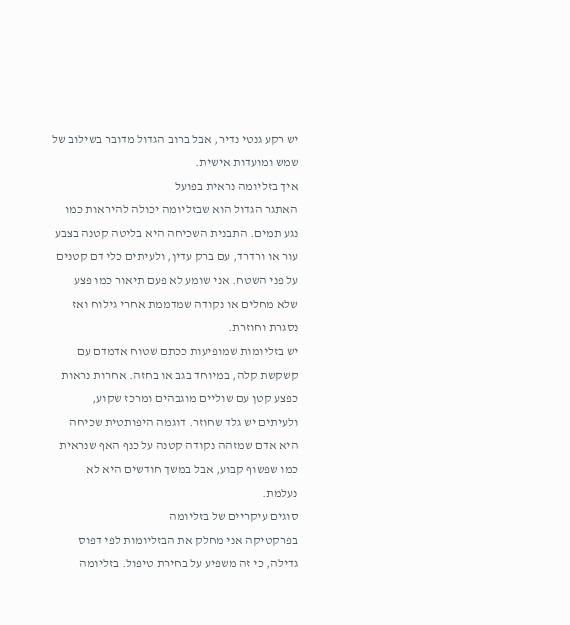יש רקע גנטי נדיר, אבל ברוב הגדול מדובר בשילוב של שמש ומועדות אישית.
איך בזליומה נראית בפועל
האתגר הגדול הוא שבזליומה יכולה להיראות כמו נגע תמים. התבנית השכיחה היא בליטה קטנה בצבע עור או ורדרד, עם ברק עדין, ולעיתים כלי דם קטנים על פני השטח. אני שומע לא פעם תיאור כמו פצע שלא מחלים או נקודה שמדממת אחרי גילוח ואז נסגרת וחוזרת.
יש בזליומות שמופיעות ככתם שטוח אדמדם עם קשקשת קלה, במיוחד בגב או בחזה. אחרות נראות כפצע קטן עם שוליים מוגבהים ומרכז שקוע, ולעיתים יש גלד שחוזר. דוגמה היפותטית שכיחה היא אדם שמזהה נקודה קטנה על כנף האף שנראית כמו שפשוף קבוע, אבל במשך חודשים היא לא נעלמת.
סוגים עיקריים של בזליומה
בפרקטיקה אני מחלק את הבזליומות לפי דפוס גדילה, כי זה משפיע על בחירת טיפול. בזליומה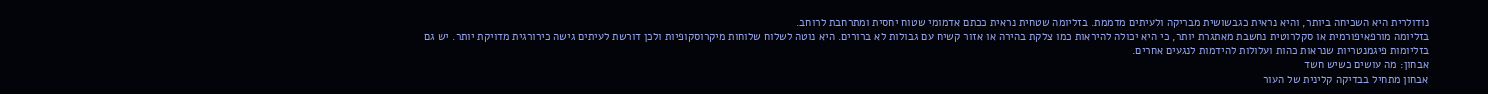נודולרית היא השכיחה ביותר, והיא נראית כגבשושית מבריקה ולעיתים מדממת. בזליומה שטחית נראית ככתם אדמומי שטוח יחסית ומתרחבת לרוחב.
בזליומה מורפאיפורמית או סקלרוטית נחשבת מאתגרת יותר, כי היא יכולה להיראות כמו צלקת בהירה או אזור קשיח עם גבולות לא ברורים. היא נוטה לשלוח שלוחות מיקרוסקופיות ולכן דורשת לעיתים גישה כירורגית מדויקת יותר. יש גם בזליומות פיגמנטריות שנראות כהות ועלולות להידמות לנגעים אחרים.
אבחון: מה עושים כשיש חשד
אבחון מתחיל בבדיקה קלינית של העור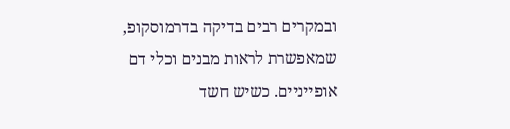ובמקרים רבים בדיקה בדרמוסקופ, שמאפשרת לראות מבנים וכלי דם אופייניים. כשיש חשד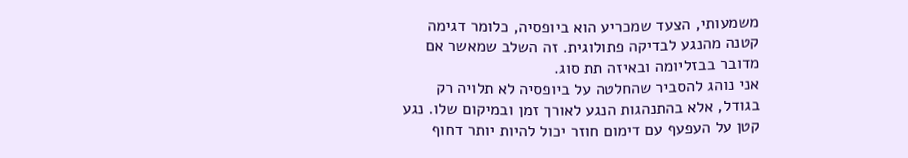משמעותי, הצעד שמכריע הוא ביופסיה, כלומר דגימה קטנה מהנגע לבדיקה פתולוגית. זה השלב שמאשר אם מדובר בבזליומה ובאיזה תת סוג.
אני נוהג להסביר שהחלטה על ביופסיה לא תלויה רק בגודל, אלא בהתנהגות הנגע לאורך זמן ובמיקום שלו. נגע קטן על העפעף עם דימום חוזר יכול להיות יותר דחוף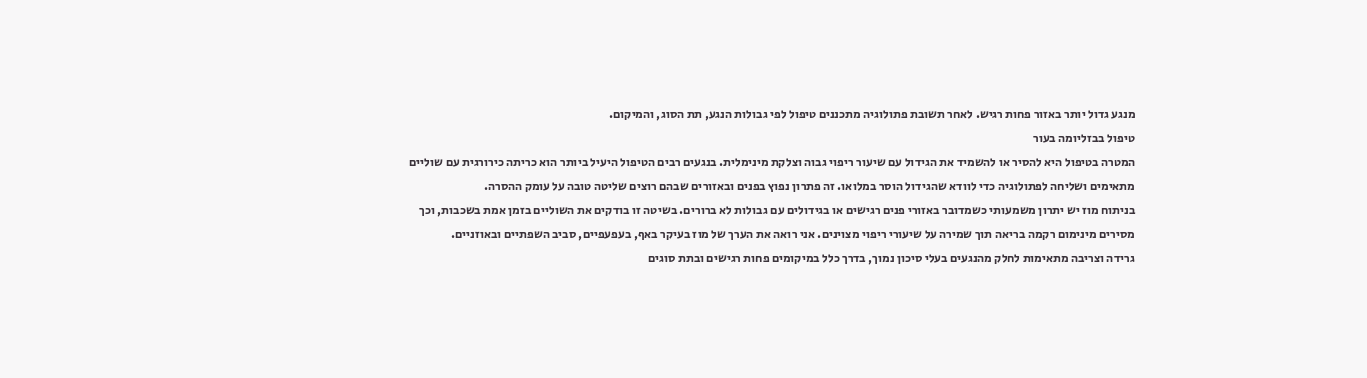מנגע גדול יותר באזור פחות רגיש. לאחר תשובת פתולוגיה מתכננים טיפול לפי גבולות הנגע, תת הסוג, והמיקום.
טיפול בבזליומה בעור
המטרה בטיפול היא להסיר או להשמיד את הגידול עם שיעור ריפוי גבוה וצלקת מינימלית. בנגעים רבים הטיפול היעיל ביותר הוא כריתה כירורגית עם שוליים מתאימים ושליחה לפתולוגיה כדי לוודא שהגידול הוסר במלואו. זה פתרון נפוץ בפנים ובאזורים שבהם רוצים שליטה טובה על עומק ההסרה.
בניתוח מוז יש יתרון משמעותי כשמדובר באזורי פנים רגישים או בגידולים עם גבולות לא ברורים. בשיטה זו בודקים את השוליים בזמן אמת בשכבות, וכך מסירים מינימום רקמה בריאה תוך שמירה על שיעורי ריפוי מצוינים. אני רואה את הערך של מוז בעיקר באף, בעפעפיים, סביב השפתיים ובאוזניים.
גרידה וצריבה מתאימות לחלק מהנגעים בעלי סיכון נמוך, בדרך כלל במיקומים פחות רגישים ובתת סוגים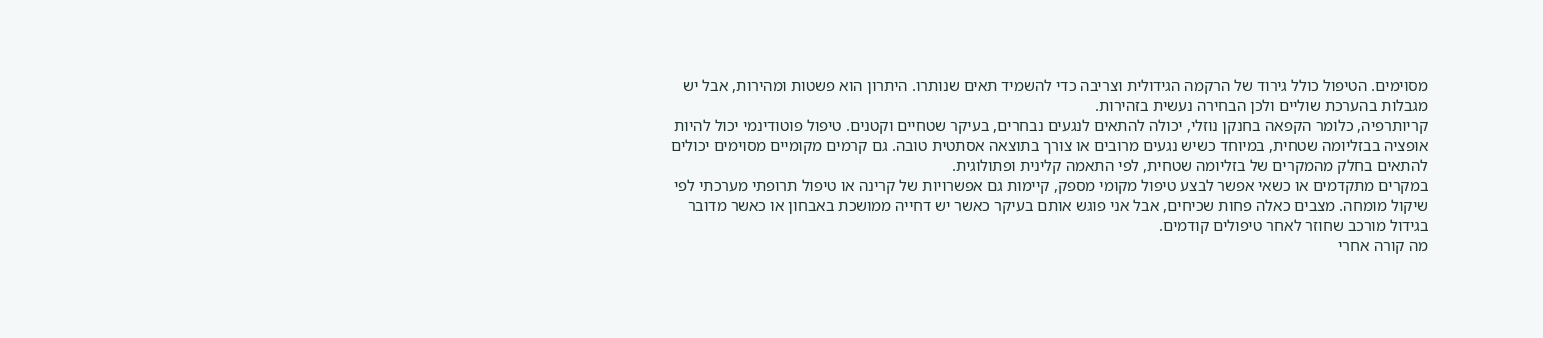מסוימים. הטיפול כולל גירוד של הרקמה הגידולית וצריבה כדי להשמיד תאים שנותרו. היתרון הוא פשטות ומהירות, אבל יש מגבלות בהערכת שוליים ולכן הבחירה נעשית בזהירות.
קריותרפיה, כלומר הקפאה בחנקן נוזלי, יכולה להתאים לנגעים נבחרים, בעיקר שטחיים וקטנים. טיפול פוטודינמי יכול להיות אופציה בבזליומה שטחית, במיוחד כשיש נגעים מרובים או צורך בתוצאה אסתטית טובה. גם קרמים מקומיים מסוימים יכולים להתאים בחלק מהמקרים של בזליומה שטחית, לפי התאמה קלינית ופתולוגית.
במקרים מתקדמים או כשאי אפשר לבצע טיפול מקומי מספק, קיימות גם אפשרויות של קרינה או טיפול תרופתי מערכתי לפי שיקול מומחה. מצבים כאלה פחות שכיחים, אבל אני פוגש אותם בעיקר כאשר יש דחייה ממושכת באבחון או כאשר מדובר בגידול מורכב שחוזר לאחר טיפולים קודמים.
מה קורה אחרי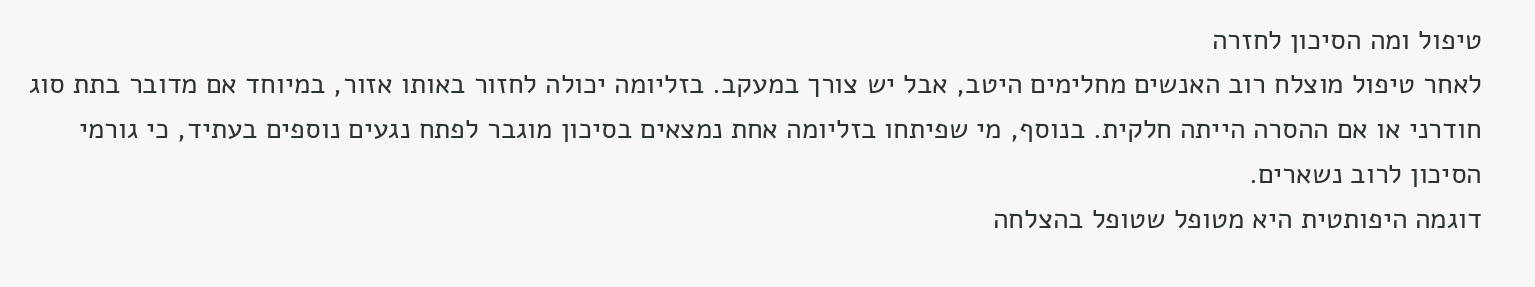טיפול ומה הסיכון לחזרה
לאחר טיפול מוצלח רוב האנשים מחלימים היטב, אבל יש צורך במעקב. בזליומה יכולה לחזור באותו אזור, במיוחד אם מדובר בתת סוג חודרני או אם ההסרה הייתה חלקית. בנוסף, מי שפיתחו בזליומה אחת נמצאים בסיכון מוגבר לפתח נגעים נוספים בעתיד, כי גורמי הסיכון לרוב נשארים.
דוגמה היפותטית היא מטופל שטופל בהצלחה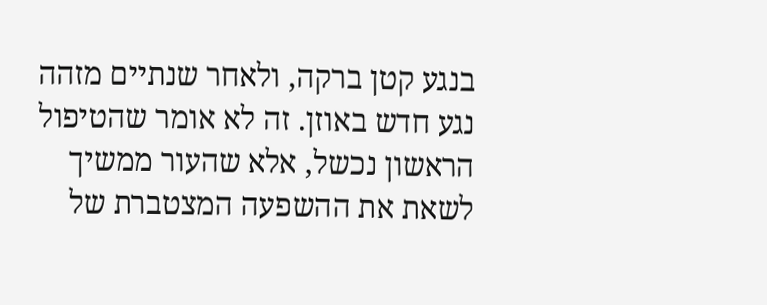בנגע קטן ברקה, ולאחר שנתיים מזהה נגע חדש באוזן. זה לא אומר שהטיפול הראשון נכשל, אלא שהעור ממשיך לשאת את ההשפעה המצטברת של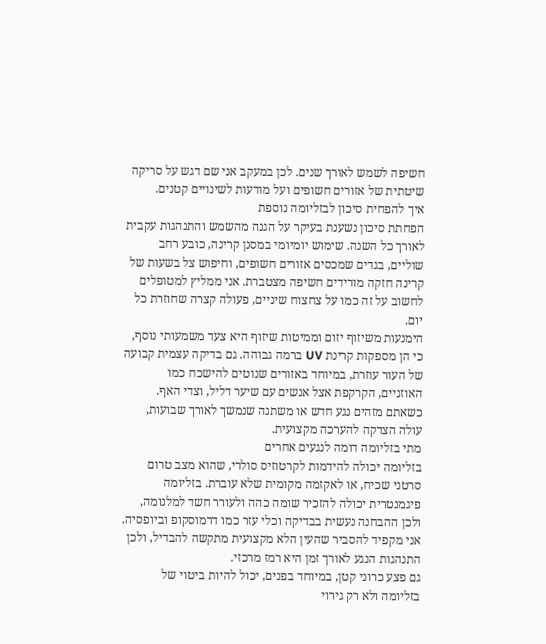חשיפה לשמש לאורך שנים. לכן במעקב אני שם דגש על סריקה שיטתית של אזורים חשופים ועל מודעות לשינויים קטנים.
איך להפחית סיכון לבזליומה נוספת
הפחתת סיכון נשענת בעיקר על הגנה מהשמש והתנהגות עקבית לאורך כל השנה. שימוש יומיומי במסנן קרינה, כובע רחב שוליים, בגדים שמכסים אזורים חשופים, וחיפוש צל בשעות של קרינה חזקה מורידים חשיפה מצטברת. אני ממליץ למטופלים לחשוב על זה כמו על צחצוח שיניים, פעולה קצרה שחוזרת כל יום.
הימנעות משיזוף יזום וממיטות שיזוף היא צעד משמעותי נוסף, כי הן מספקות קרינת UV ברמה גבוהה. גם בדיקה עצמית קבועה של העור עוזרת, במיוחד באזורים שנוטים להישכח כמו האוזניים, הקרקפת אצל אנשים עם שיער דליל, וצדי האף. כשאתם מזהים נגע חדש או משתנה שנמשך לאורך שבועות, עולה הצדקה להערכה מקצועית.
מתי בזליומה דומה לנגעים אחרים
בזליומה יכולה להידמות לקרטוזיס סולרי, שהוא מצב טרום סרטני שכיח, או לאקזמה מקומית שלא עוברת. בזליומה פיגמנטרית יכולה להזכיר שומה כהה ולעורר חשד למלנומה, ולכן ההבחנה נעשית בבדיקה וכלי עזר כמו דרמוסקופ וביופסיה. אני מקפיד להסביר שהעין הלא מקצועית מתקשה להבדיל, ולכן התנהגות הנגע לאורך זמן היא רמז מרכזי.
גם פצע כרוני קטן, במיוחד בפנים, יכול להיות ביטוי של בזליומה ולא רק גירוי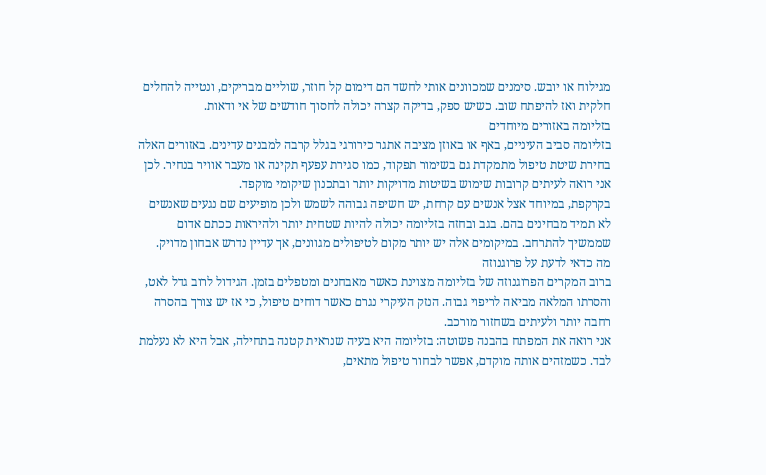מגילוח או יובש. סימנים שמכוונים אותי לחשד הם דימום קל חוזר, שוליים מבריקים, ונטייה להחלים חלקית ואז להיפתח שוב. כשיש ספק, בדיקה קצרה יכולה לחסוך חודשים של אי ודאות.
בזליומה באזורים מיוחדים
בזליומה סביב העיניים, באף או באוזן מציבה אתגר כירורגי בגלל קרבה למבנים עדינים. באזורים האלה בחירת שיטת טיפול מתמקדת גם בשימור תפקוד, כמו סגירת עפעף תקינה או מעבר אוויר בנחיר. לכן אני רואה לעיתים קרובות שימוש בשיטות מדויקות יותר ובתכנון שיקומי מוקפד.
בקרקפת, במיוחד אצל אנשים עם קרחת, יש חשיפה גבוהה לשמש ולכן מופיעים שם נגעים שאנשים לא תמיד מבחינים בהם. בגב ובחזה בזליומה יכולה להיות שטחית יותר ולהיראות ככתם אדום שממשיך להתרחב. במיקומים אלה יש יותר מקום לטיפולים מגוונים, אך עדיין נדרש אבחון מדויק.
מה כדאי לדעת על פרוגנוזה
ברוב המקרים הפרוגנוזה של בזליומה מצוינת כאשר מאבחנים ומטפלים בזמן. הגידול לרוב גדל לאט, והסרתו המלאה מביאה לריפוי גבוה. הנזק העיקרי נגרם כאשר דוחים טיפול, כי אז יש צורך בהסרה רחבה יותר ולעיתים בשחזור מורכב.
אני רואה את המפתח בהבנה פשוטה: בזליומה היא בעיה שנראית קטנה בתחילה, אבל היא לא נעלמת לבד. כשמזהים אותה מוקדם, אפשר לבחור טיפול מתאים,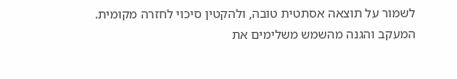לשמור על תוצאה אסתטית טובה, ולהקטין סיכוי לחזרה מקומית. המעקב והגנה מהשמש משלימים את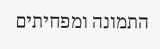התמונה ומפחיתים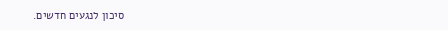סיכון לנגעים חדשים.